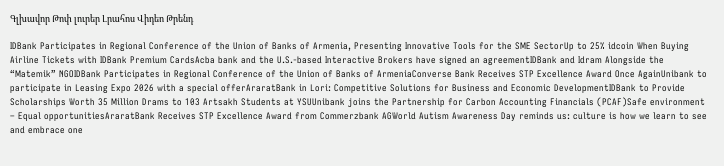Գլխավոր Թոփ լուրեր Լրահոս Վիդեո Թրենդ

IDBank Participates in Regional Conference of the Union of Banks of Armenia, Presenting Innovative Tools for the SME SectorUp to 25% idcoin When Buying Airline Tickets with IDBank Premium CardsAcba bank and the U.S.-based Interactive Brokers have signed an agreementIDBank and Idram Alongside the “Matemik” NGOIDBank Participates in Regional Conference of the Union of Banks of ArmeniaConverse Bank Receives STP Excellence Award Once AgainUnibank to participate in Leasing Expo 2026 with a special offerAraratBank in Lori: Competitive Solutions for Business and Economic DevelopmentIDBank to Provide Scholarships Worth 35 Million Drams to 103 Artsakh Students at YSUUnibank joins the Partnership for Carbon Accounting Financials (PCAF)Safe environment – Equal opportunitiesAraratBank Receives STP Excellence Award from Commerzbank AGWorld Autism Awareness Day reminds us: culture is how we learn to see and embrace one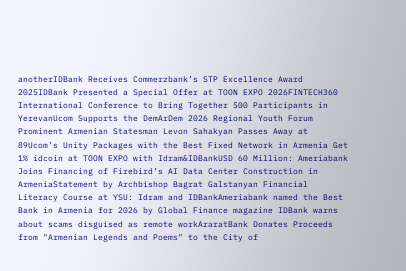anotherIDBank Receives Commerzbank’s STP Excellence Award 2025IDBank Presented a Special Offer at TOON EXPO 2026FINTECH360 International Conference to Bring Together 500 Participants in YerevanUcom Supports the DemArDem 2026 Regional Youth Forum Prominent Armenian Statesman Levon Sahakyan Passes Away at 89Ucom’s Unity Packages with the Best Fixed Network in Armenia Get 1% idcoin at TOON EXPO with Idram&IDBankUSD 60 Million: Ameriabank Joins Financing of Firebird’s AI Data Center Construction in ArmeniaStatement by Archbishop Bagrat Galstanyan Financial Literacy Course at YSU: Idram and IDBankAmeriabank named the Best Bank in Armenia for 2026 by Global Finance magazine IDBank warns about scams disguised as remote workAraratBank Donates Proceeds from "Armenian Legends and Poems" to the City of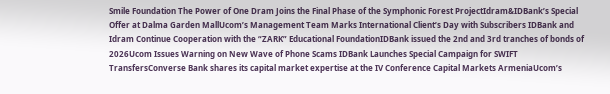Smile Foundation The Power of One Dram Joins the Final Phase of the Symphonic Forest ProjectIdram&IDBank’s Special Offer at Dalma Garden MallUcom’s Management Team Marks International Client’s Day with Subscribers IDBank and Idram Continue Cooperation with the “ZARK” Educational FoundationIDBank issued the 2nd and 3rd tranches of bonds of 2026Ucom Issues Warning on New Wave of Phone Scams IDBank Launches Special Campaign for SWIFT TransfersConverse Bank shares its capital market expertise at the IV Conference Capital Markets ArmeniaUcom’s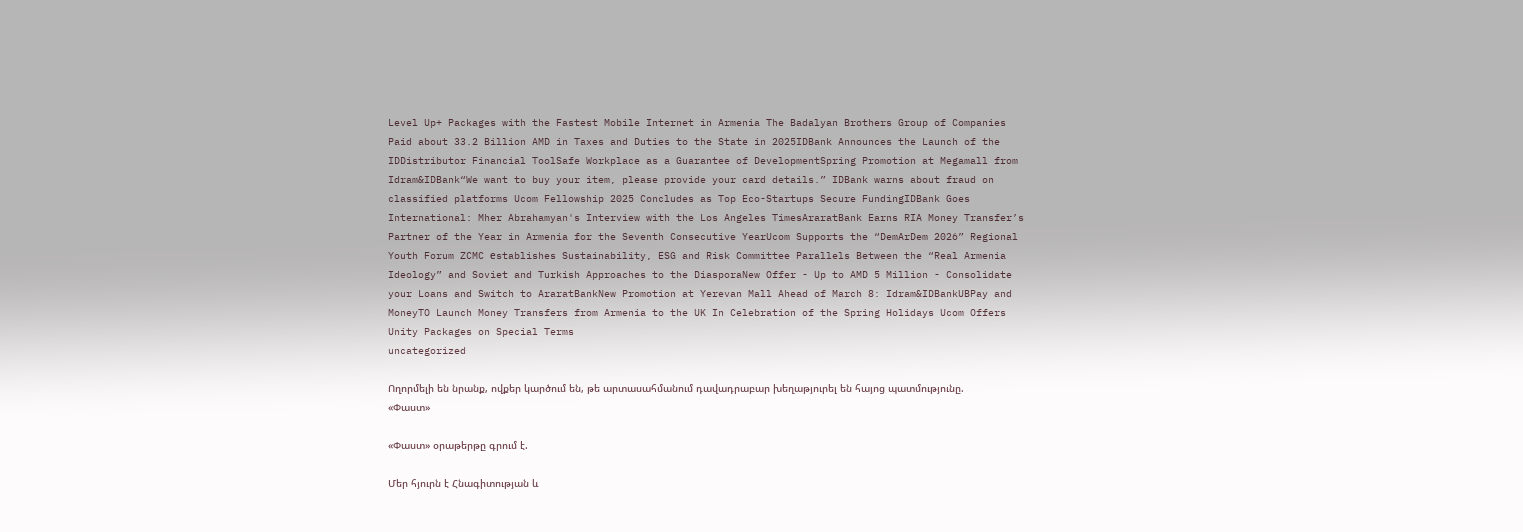Level Up+ Packages with the Fastest Mobile Internet in Armenia The Badalyan Brothers Group of Companies Paid about 33.2 Billion AMD in Taxes and Duties to the State in 2025IDBank Announces the Launch of the IDDistributor Financial ToolSafe Workplace as a Guarantee of DevelopmentSpring Promotion at Megamall from Idram&IDBank“We want to buy your item, please provide your card details.” IDBank warns about fraud on classified platforms Ucom Fellowship 2025 Concludes as Top Eco-Startups Secure FundingIDBank Goes International: Mher Abrahamyan's Interview with the Los Angeles TimesAraratBank Earns RIA Money Transfer’s Partner of the Year in Armenia for the Seventh Consecutive YearUcom Supports the “DemArDem 2026” Regional Youth Forum ZCMC еstablishes Sustainability, ESG and Risk Committee Parallels Between the “Real Armenia Ideology” and Soviet and Turkish Approaches to the DiasporaNew Offer - Up to AMD 5 Million - Consolidate your Loans and Switch to AraratBankNew Promotion at Yerevan Mall Ahead of March 8: Idram&IDBankUBPay and MoneyTO Launch Money Transfers from Armenia to the UK In Celebration of the Spring Holidays Ucom Offers Unity Packages on Special Terms
uncategorized

Ողորմելի են նրանք, ովքեր կարծում են, թե արտասահմանում դավադրաբար խեղաթյուրել են հայոց պատմությունը. «Փաստ»

«Փաստ» օրաթերթը գրում է.

Մեր հյուրն է Հնագիտության և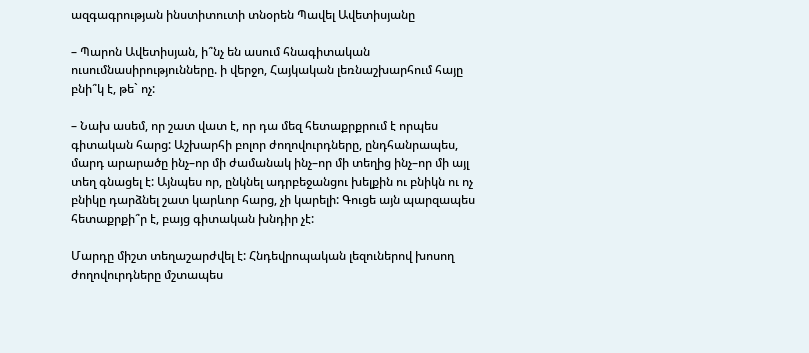ազգագրության ինստիտուտի տնօրեն Պավել Ավետիսյանը

– Պարոն Ավետիսյան, ի՞նչ են ասում հնագիտական ուսումնասիրությունները. ի վերջո, Հայկական լեռնաշխարհում հայը բնի՞կ է, թե` ոչ:

– Նախ ասեմ, որ շատ վատ է, որ դա մեզ հետաքրքրում է որպես գիտական հարց: Աշխարհի բոլոր ժողովուրդները, ընդհանրապես, մարդ արարածը ինչ–որ մի ժամանակ ինչ–որ մի տեղից ինչ–որ մի այլ տեղ գնացել է: Այնպես որ, ընկնել ադրբեջանցու խելքին ու բնիկն ու ոչ բնիկը դարձնել շատ կարևոր հարց, չի կարելի: Գուցե այն պարզապես հետաքրքի՞ր է, բայց գիտական խնդիր չէ:

Մարդը միշտ տեղաշարժվել է: Հնդեվրոպական լեզուներով խոսող ժողովուրդները մշտապես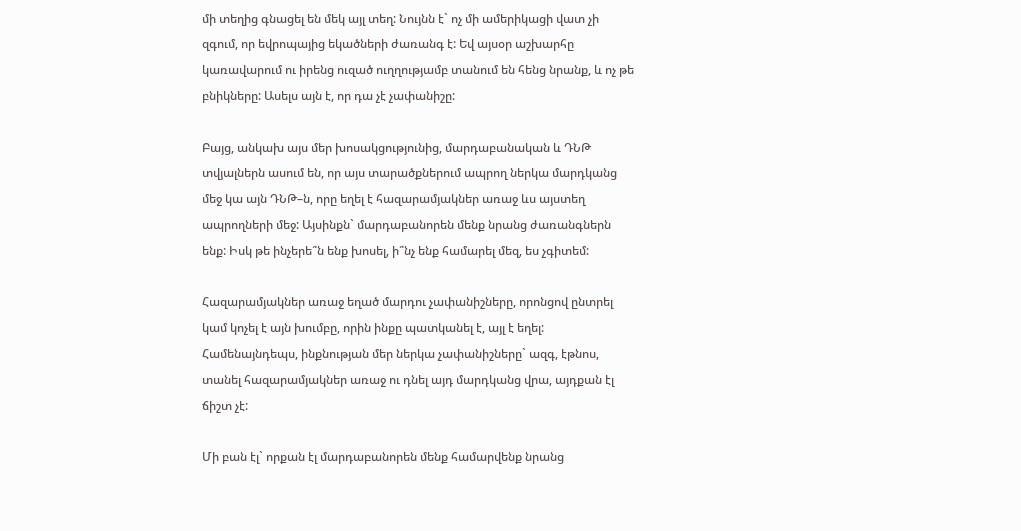մի տեղից գնացել են մեկ այլ տեղ: Նույնն է` ոչ մի ամերիկացի վատ չի զգում, որ եվրոպայից եկածների ժառանգ է: Եվ այսօր աշխարհը կառավարում ու իրենց ուզած ուղղությամբ տանում են հենց նրանք, և ոչ թե բնիկները: Ասելս այն է, որ դա չէ չափանիշը:

Բայց, անկախ այս մեր խոսակցությունից, մարդաբանական և ԴՆԹ տվյալներն ասում են, որ այս տարածքներում ապրող ներկա մարդկանց մեջ կա այն ԴՆԹ–ն, որը եղել է հազարամյակներ առաջ ևս այստեղ ապրողների մեջ: Այսինքն` մարդաբանորեն մենք նրանց ժառանգներն ենք: Իսկ թե ինչերե՞ն ենք խոսել, ի՞նչ ենք համարել մեզ, ես չգիտեմ:

Հազարամյակներ առաջ եղած մարդու չափանիշները, որոնցով ընտրել կամ կոչել է այն խումբը, որին ինքը պատկանել է, այլ է եղել: Համենայնդեպս, ինքնության մեր ներկա չափանիշները` ազգ, էթնոս, տանել հազարամյակներ առաջ ու դնել այդ մարդկանց վրա, այդքան էլ ճիշտ չէ:

Մի բան էլ` որքան էլ մարդաբանորեն մենք համարվենք նրանց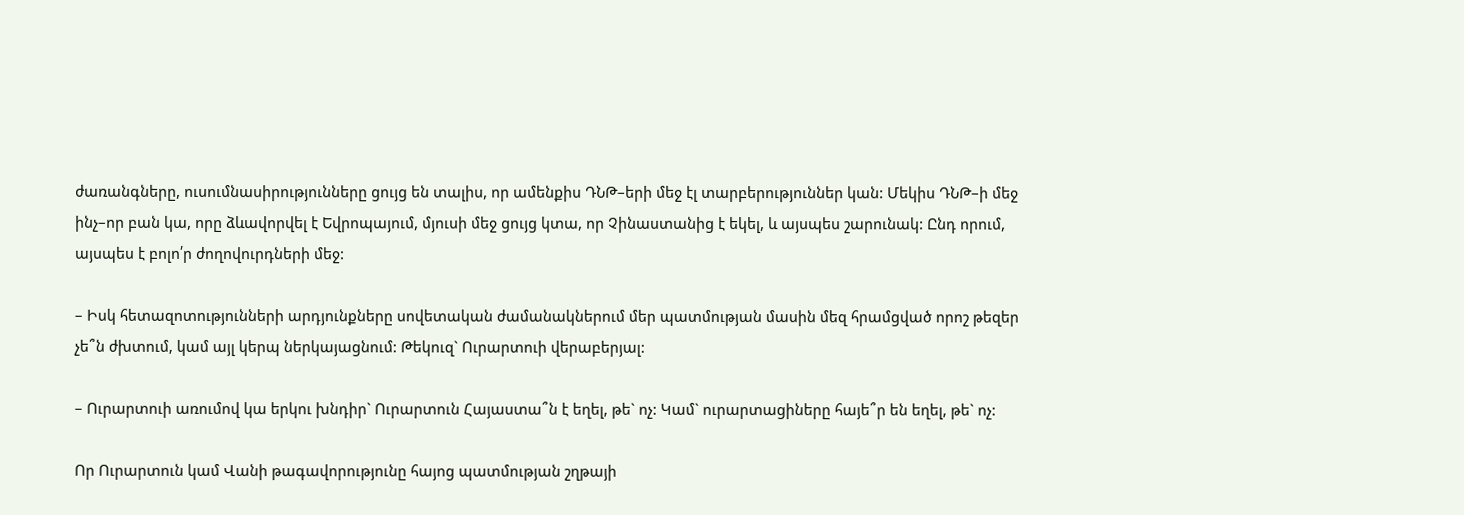ժառանգները, ուսումնասիրությունները ցույց են տալիս, որ ամենքիս ԴՆԹ–երի մեջ էլ տարբերություններ կան: Մեկիս ԴՆԹ–ի մեջ ինչ–որ բան կա, որը ձևավորվել է Եվրոպայում, մյուսի մեջ ցույց կտա, որ Չինաստանից է եկել, և այսպես շարունակ: Ընդ որում, այսպես է բոլո՛ր ժողովուրդների մեջ:

– Իսկ հետազոտությունների արդյունքները սովետական ժամանակներում մեր պատմության մասին մեզ հրամցված որոշ թեզեր չե՞ն ժխտում, կամ այլ կերպ ներկայացնում: Թեկուզ` Ուրարտուի վերաբերյալ:

– Ուրարտուի առումով կա երկու խնդիր` Ուրարտուն Հայաստա՞ն է եղել, թե` ոչ: Կամ` ուրարտացիները հայե՞ր են եղել, թե` ոչ:

Որ Ուրարտուն կամ Վանի թագավորությունը հայոց պատմության շղթայի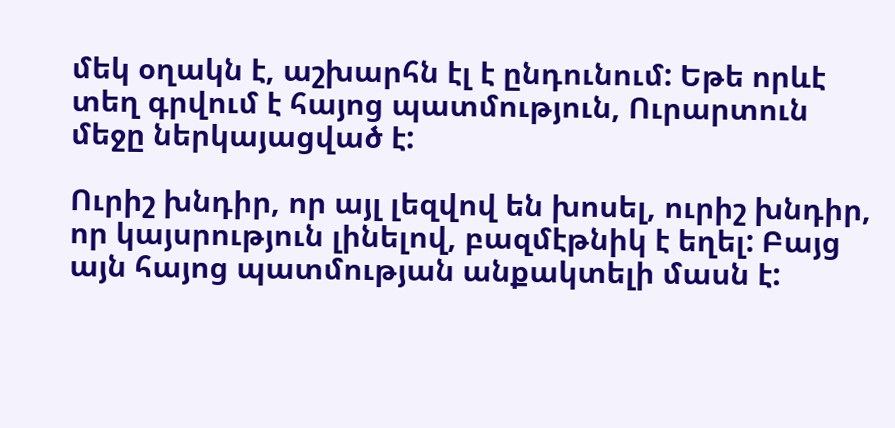մեկ օղակն է, աշխարհն էլ է ընդունում: Եթե որևէ տեղ գրվում է հայոց պատմություն, Ուրարտուն մեջը ներկայացված է:

Ուրիշ խնդիր, որ այլ լեզվով են խոսել, ուրիշ խնդիր, որ կայսրություն լինելով, բազմէթնիկ է եղել: Բայց այն հայոց պատմության անքակտելի մասն է: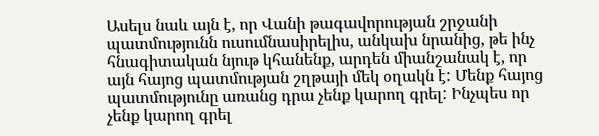Ասելս նաև այն է, որ Վանի թագավորության շրջանի պատմությունն ուսումնասիրելիս, անկախ նրանից, թե ինչ հնագիտական նյութ կհանենք, արդեն միանշանակ է, որ այն հայոց պատմության շղթայի մեկ օղակն է: Մենք հայոց պատմությունը առանց դրա չենք կարող գրել: Ինչպես որ չենք կարող գրել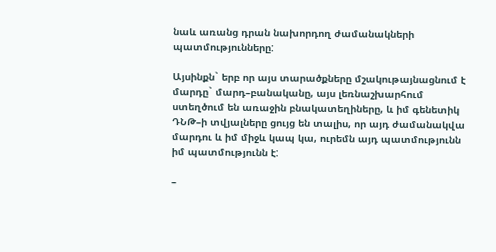նաև առանց դրան նախորդող ժամանակների պատմությունները:

Այսինքն` երբ որ այս տարածքները մշակութայնացնում է մարդը` մարդ–բանականը, այս լեռնաշխարհում ստեղծում են առաջին բնակատեղիները, և իմ գենետիկ ԴՆԹ–ի տվյալները ցույց են տալիս, որ այդ ժամանակվա մարդու և իմ միջև կապ կա, ուրեմն այդ պատմությունն իմ պատմությունն է:

–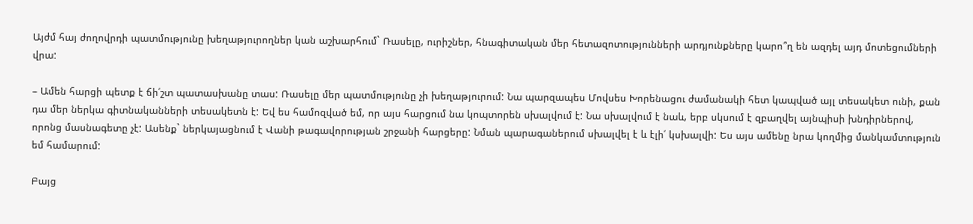Այժմ հայ ժողովրդի պատմությունը խեղաթյուրողներ կան աշխարհում` Ռասելը, ուրիշներ, հնագիտական մեր հետազոտությունների արդյունքները կարո՞ղ են ազդել այդ մոտեցումների վրա:

– Ամեն հարցի պետք է ճի՛շտ պատասխանը տաս: Ռասելը մեր պատմությունը չի խեղաթյուրում: Նա պարզապես Մովսես Խորենացու ժամանակի հետ կապված այլ տեսակետ ունի, քան դա մեր ներկա գիտնականների տեսակետն է: Եվ ես համոզված եմ, որ այս հարցում նա կոպտորեն սխալվում է: Նա սխալվում է նաև, երբ սկսում է զբաղվել այնպիսի խնդիրներով, որոնց մասնագետը չէ: Ասենք` ներկայացնում է Վանի թագավորության շրջանի հարցերը: Նման պարագաներում սխալվել է և էլի՛ կսխալվի: Ես այս ամենը նրա կողմից մանկամտություն եմ համարում:

Բայց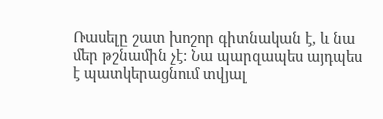Ռասելը շատ խոշոր գիտնական է, և նա մեր թշնամին չէ: Նա պարզապես այդպես է պատկերացնում տվյալ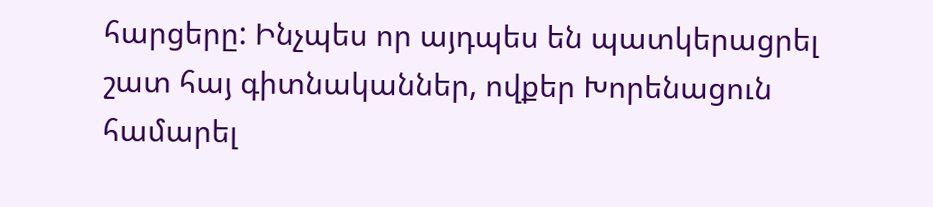հարցերը: Ինչպես որ այդպես են պատկերացրել շատ հայ գիտնականներ, ովքեր Խորենացուն համարել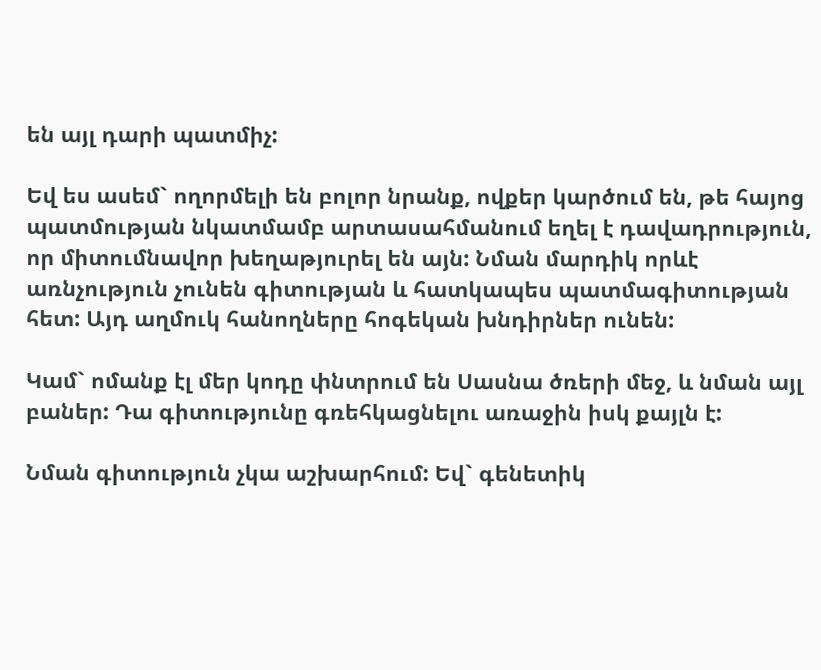են այլ դարի պատմիչ:

Եվ ես ասեմ` ողորմելի են բոլոր նրանք, ովքեր կարծում են, թե հայոց պատմության նկատմամբ արտասահմանում եղել է դավադրություն, որ միտումնավոր խեղաթյուրել են այն: Նման մարդիկ որևէ առնչություն չունեն գիտության և հատկապես պատմագիտության հետ: Այդ աղմուկ հանողները հոգեկան խնդիրներ ունեն:

Կամ` ոմանք էլ մեր կոդը փնտրում են Սասնա ծռերի մեջ, և նման այլ բաներ: Դա գիտությունը գռեհկացնելու առաջին իսկ քայլն է:

Նման գիտություն չկա աշխարհում: Եվ` գենետիկ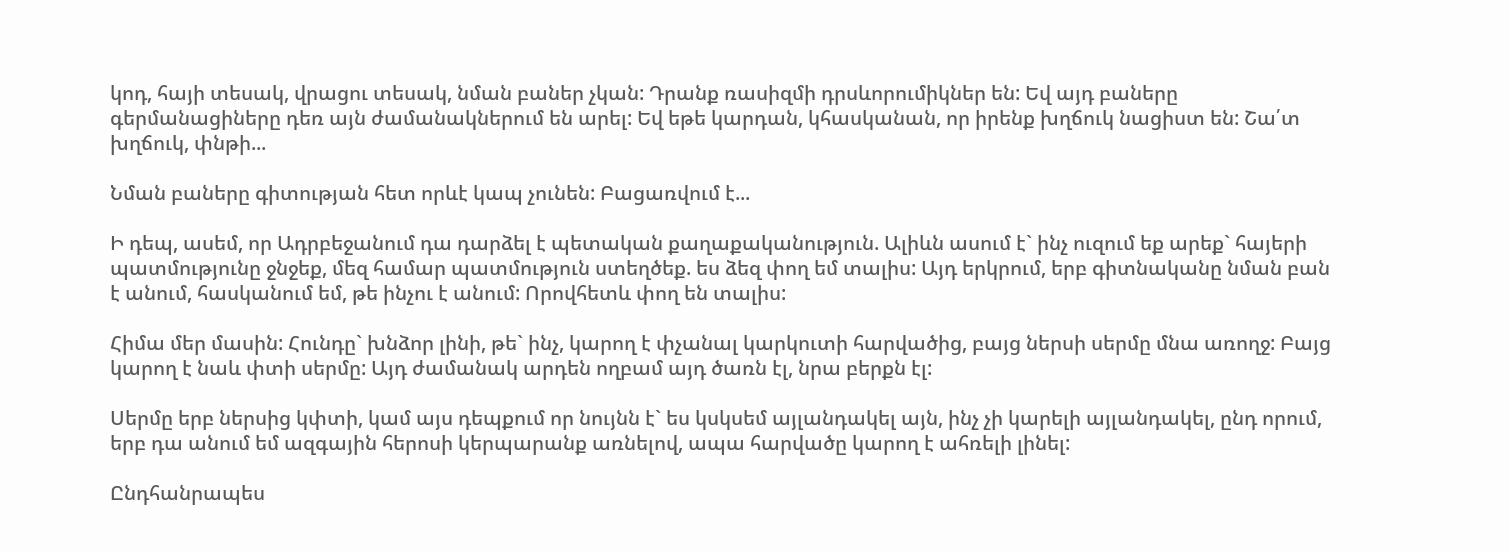կոդ, հայի տեսակ, վրացու տեսակ, նման բաներ չկան: Դրանք ռասիզմի դրսևորումիկներ են: Եվ այդ բաները գերմանացիները դեռ այն ժամանակներում են արել: Եվ եթե կարդան, կհասկանան, որ իրենք խղճուկ նացիստ են: Շա՛տ խղճուկ, փնթի...

Նման բաները գիտության հետ որևէ կապ չունեն: Բացառվում է...

Ի դեպ, ասեմ, որ Ադրբեջանում դա դարձել է պետական քաղաքականություն. Ալիևն ասում է` ինչ ուզում եք արեք` հայերի պատմությունը ջնջեք, մեզ համար պատմություն ստեղծեք. ես ձեզ փող եմ տալիս: Այդ երկրում, երբ գիտնականը նման բան է անում, հասկանում եմ, թե ինչու է անում: Որովհետև փող են տալիս:

Հիմա մեր մասին: Հունդը` խնձոր լինի, թե` ինչ, կարող է փչանալ կարկուտի հարվածից, բայց ներսի սերմը մնա առողջ: Բայց կարող է նաև փտի սերմը: Այդ ժամանակ արդեն ողբամ այդ ծառն էլ, նրա բերքն էլ:

Սերմը երբ ներսից կփտի, կամ այս դեպքում որ նույնն է` ես կսկսեմ այլանդակել այն, ինչ չի կարելի այլանդակել, ընդ որում, երբ դա անում եմ ազգային հերոսի կերպարանք առնելով, ապա հարվածը կարող է ահռելի լինել:

Ընդհանրապես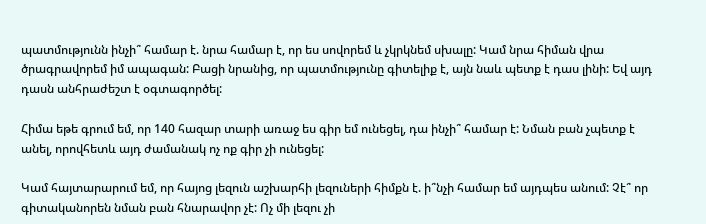պատմությունն ինչի՞ համար է. նրա համար է, որ ես սովորեմ և չկրկնեմ սխալը: Կամ նրա հիման վրա ծրագրավորեմ իմ ապագան: Բացի նրանից, որ պատմությունը գիտելիք է, այն նաև պետք է դաս լինի: Եվ այդ դասն անհրաժեշտ է օգտագործել:

Հիմա եթե գրում եմ, որ 140 հազար տարի առաջ ես գիր եմ ունեցել, դա ինչի՞ համար է: Նման բան չպետք է անել, որովհետև այդ ժամանակ ոչ ոք գիր չի ունեցել:

Կամ հայտարարում եմ, որ հայոց լեզուն աշխարհի լեզուների հիմքն է. ի՞նչի համար եմ այդպես անում: Չէ՞ որ գիտականորեն նման բան հնարավոր չէ: Ոչ մի լեզու չի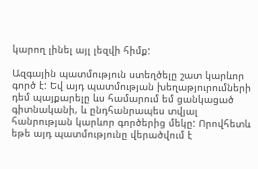կարող լինել այլ լեզվի հիմք:

Ազգային պատմություն ստեղծելը շատ կարևոր գործ է: Եվ այդ պատմության խեղաթյուրումների դեմ պայքարելը ևս համարում եմ ցանկացած գիտնականի, և ընդհանրապես տվյալ հանրության կարևոր գործերից մեկը: Որովհետև եթե այդ պատմությունը վերածվում է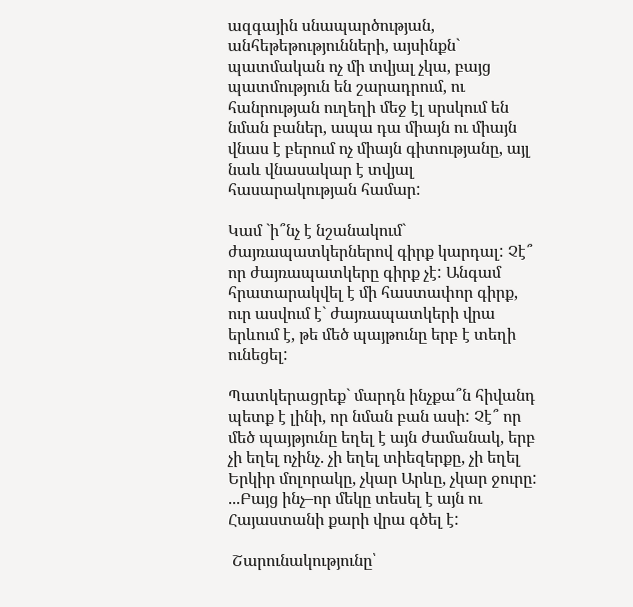ազգային սնապարծության, անհեթեթությունների, այսինքն` պատմական ոչ մի տվյալ չկա, բայց պատմություն են շարադրում, ու հանրության ուղեղի մեջ էլ սրսկում են նման բաներ, ապա դա միայն ու միայն վնաս է բերում ոչ միայն գիտությանը, այլ նաև վնասակար է տվյալ հասարակության համար:

Կամ `ի՞նչ է նշանակում` ժայռապատկերներով գիրք կարդալ: Չէ՞ որ ժայռապատկերը գիրք չէ: Անգամ հրատարակվել է մի հաստափոր գիրք, ուր ասվում է` ժայռապատկերի վրա երևում է, թե մեծ պայթունը երբ է տեղի ունեցել:

Պատկերացրեք` մարդն ինչքա՞ն հիվանդ պետք է լինի, որ նման բան ասի: Չէ՞ որ մեծ պայթյունը եղել է այն ժամանակ, երբ չի եղել ոչինչ. չի եղել տիեզերքը, չի եղել Երկիր մոլորակը, չկար Արևը, չկար ջուրը: ...Բայց ինչ–որ մեկը տեսել է այն ու Հայաստանի քարի վրա գծել է:

 Շարունակությունը՝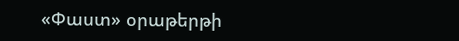«Փաստ» օրաթերթի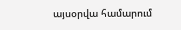այսօրվա համարում